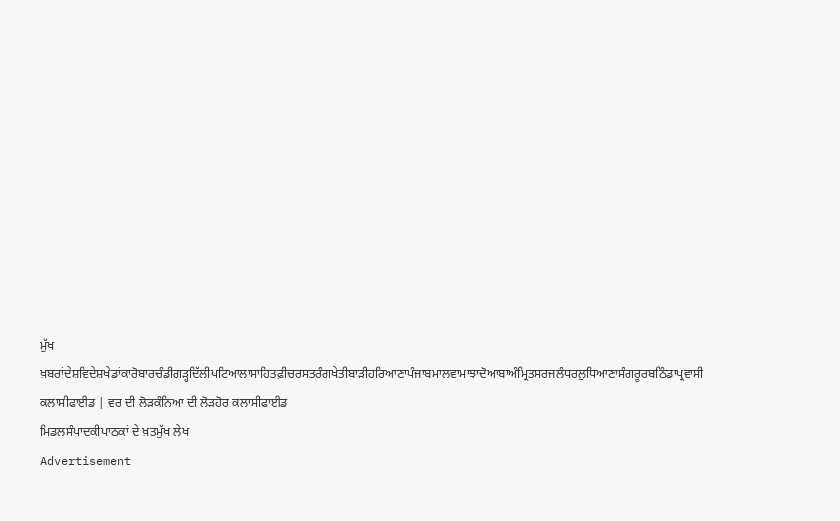ਮੁੱਖ ਖ਼ਬਰਾਂਦੇਸ਼ਵਿਦੇਸ਼ਖੇਡਾਂਕਾਰੋਬਾਰਚੰਡੀਗੜ੍ਹਦਿੱਲੀਪਟਿਆਲਾਸਾਹਿਤਫ਼ੀਚਰਸਤਰੰਗਖੇਤੀਬਾੜੀਹਰਿਆਣਾਪੰਜਾਬਮਾਲਵਾਮਾਝਾਦੋਆਬਾਅੰਮ੍ਰਿਤਸਰਜਲੰਧਰਲੁਧਿਆਣਾਸੰਗਰੂਰਬਠਿੰਡਾਪ੍ਰਵਾਸੀ
ਕਲਾਸੀਫਾਈਡ | ਵਰ ਦੀ ਲੋੜਕੰਨਿਆ ਦੀ ਲੋੜਹੋਰ ਕਲਾਸੀਫਾਈਡ
ਮਿਡਲਸੰਪਾਦਕੀਪਾਠਕਾਂ ਦੇ ਖ਼ਤਮੁੱਖ ਲੇਖ
Advertisement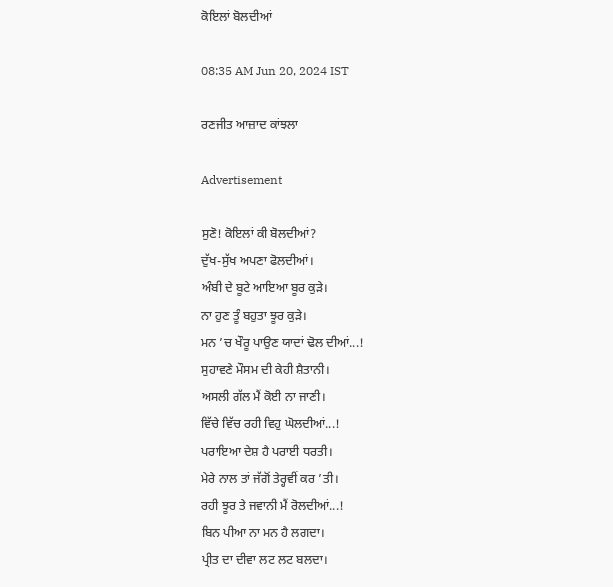ਕੋਇਲਾਂ ਬੋਲਦੀਆਂ

08:35 AM Jun 20, 2024 IST

ਰਣਜੀਤ ਆਜ਼ਾਦ ਕਾਂਝਲਾ

Advertisement

ਸੁਣੋ! ਕੋਇਲਾਂ ਕੀ ਬੋਲਦੀਆਂ?
ਦੁੱਖ-ਸੁੱਖ ਅਪਣਾ ਫੋਲਦੀਆਂ।
ਅੰਬੀ ਦੇ ਬੂਟੇ ਆਇਆ ਬੂਰ ਕੁੜੇ।
ਨਾ ਹੁਣ ਤੂੰ ਬਹੁਤਾ ਝੂਰ ਕੁੜੇ।
ਮਨ ’ਚ ਖੌਰੂ ਪਾਉਣ ਯਾਦਾਂ ਢੋਲ ਦੀਆਂ...!
ਸੁਹਾਵਣੇ ਮੌਸਮ ਦੀ ਕੇਹੀ ਸ਼ੈਤਾਨੀ।
ਅਸਲੀ ਗੱਲ ਮੈਂ ਕੋਈ ਨਾ ਜਾਣੀ।
ਵਿੱਚੇ ਵਿੱਚ ਰਹੀ ਵਿਹੁ ਘੋਲਦੀਆਂ...!
ਪਰਾਇਆ ਦੇਸ਼ ਹੈ ਪਰਾਈ ਧਰਤੀ।
ਮੇਰੇ ਨਾਲ ਤਾਂ ਜੱਗੋਂ ਤੇਰ੍ਹਵੀਂ ਕਰ ’ਤੀ।
ਰਹੀ ਝੂਰ ਤੇ ਜਵਾਨੀ ਮੈਂ ਰੋਲਦੀਆਂ...!
ਬਿਨ ਪੀਆ ਨਾ ਮਨ ਹੈ ਲਗਦਾ।
ਪ੍ਰੀਤ ਦਾ ਦੀਵਾ ਲਟ ਲਟ ਬਲਦਾ।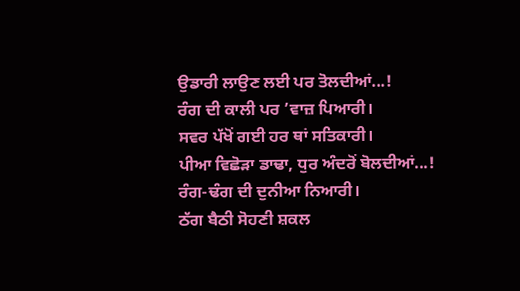ਉਡਾਰੀ ਲਾਉਣ ਲਈ ਪਰ ਤੋਲਦੀਆਂ...!
ਰੰਗ ਦੀ ਕਾਲੀ ਪਰ ’ਵਾਜ਼ ਪਿਆਰੀ।
ਸਵਰ ਪੱਖੋਂ ਗਈ ਹਰ ਥਾਂ ਸਤਿਕਾਰੀ।
ਪੀਆ ਵਿਛੋੜਾ ਡਾਢਾ, ਧੁਰ ਅੰਦਰੋਂ ਬੋਲਦੀਆਂ...!
ਰੰਗ-ਢੰਗ ਦੀ ਦੁਨੀਆ ਨਿਆਰੀ।
ਠੱਗ ਬੈਠੀ ਸੋਹਣੀ ਸ਼ਕਲ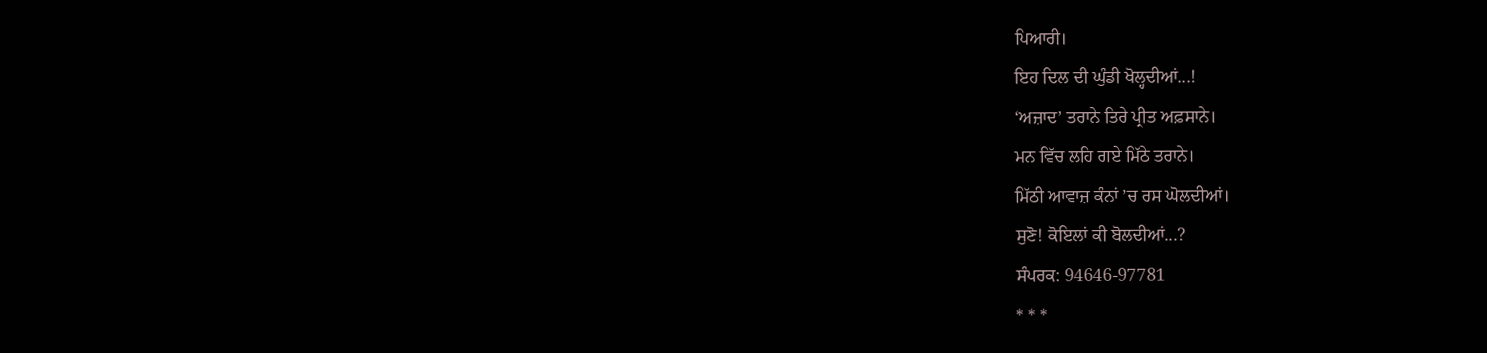ਪਿਆਰੀ।
ਇਹ ਦਿਲ ਦੀ ਘੁੰਡੀ ਖੋਲ੍ਹਦੀਆਂ...!
‘ਅਜ਼ਾਦ’ ਤਰਾਨੇ ਤਿਰੇ ਪ੍ਰੀਤ ਅਫ਼ਸਾਨੇ।
ਮਨ ਵਿੱਚ ਲਹਿ ਗਏ ਮਿੱਠੇ ਤਰਾਨੇ।
ਮਿੱਠੀ ਆਵਾਜ਼ ਕੰਨਾਂ ’ਚ ਰਸ ਘੋਲਦੀਆਂ।
ਸੁਣੋ! ਕੋਇਲਾਂ ਕੀ ਬੋਲਦੀਆਂ...?
ਸੰਪਰਕ: 94646-97781
* * *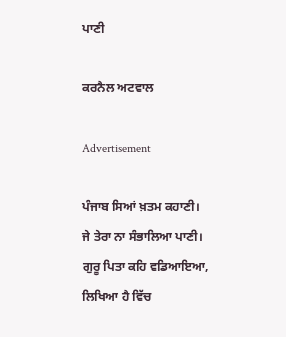ਪਾਣੀ

ਕਰਨੈਲ ਅਟਵਾਲ

Advertisement

ਪੰਜਾਬ ਸਿਆਂ ਖ਼ਤਮ ਕਹਾਣੀ।
ਜੇ ਤੇਰਾ ਨਾ ਸੰਭਾਲਿਆ ਪਾਣੀ।
ਗੁਰੂ ਪਿਤਾ ਕਹਿ ਵਡਿਆਇਆ,
ਲਿਖਿਆ ਹੈ ਵਿੱਚ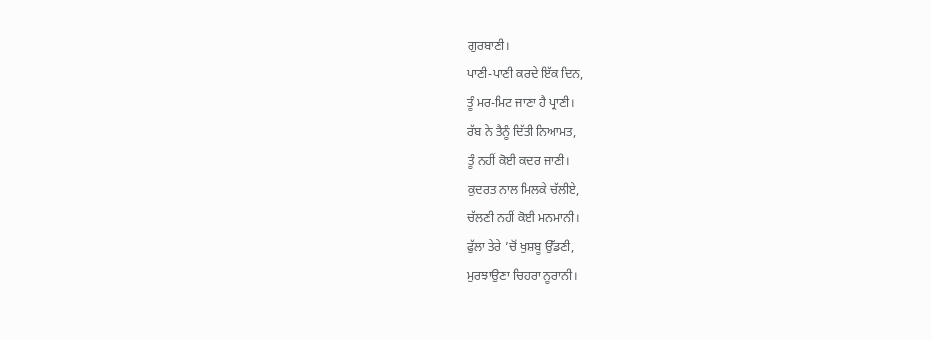ਗੁਰਬਾਣੀ।
ਪਾਣੀ-ਪਾਣੀ ਕਰਦੇ ਇੱਕ ਦਿਨ,
ਤੂੰ ਮਰ-ਮਿਟ ਜਾਣਾ ਹੈ ਪ੍ਰਾਣੀ।
ਰੱਬ ਨੇ ਤੈਨੂੰ ਦਿੱਤੀ ਨਿਆਮਤ,
ਤੂੰ ਨਹੀਂ ਕੋਈ ਕਦਰ ਜਾਣੀ।
ਕੁਦਰਤ ਨਾਲ ਮਿਲਕੇ ਚੱਲੀਏ,
ਚੱਲਣੀ ਨਹੀਂ ਕੋਈ ਮਨਮਾਨੀ।
ਫੁੱਲਾ ਤੇਰੇ ’ਚੋਂ ਖੁਸ਼ਬੂ ਉੱਡਣੀ,
ਮੁਰਝਾਉਣਾ ਚਿਹਰਾ ਨੂਰਾਨੀ।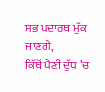ਸਭ ਪਦਾਰਥ ਮੁੱਕ ਜਾਣਗੇ,
ਕਿੱਥੋਂ ਪੈਣੀ ਦੁੱਧ ’ਚ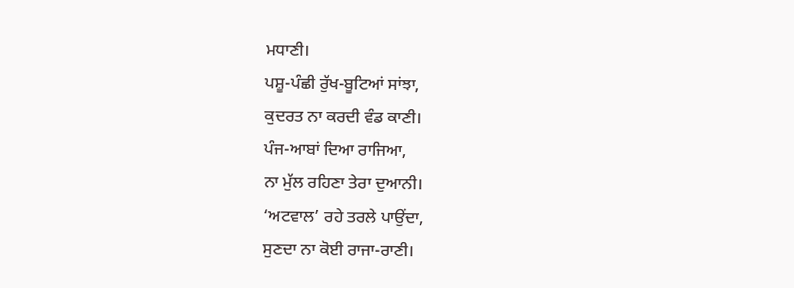ਮਧਾਣੀ।
ਪਸ਼ੂ-ਪੰਛੀ ਰੁੱਖ-ਬੂਟਿਆਂ ਸਾਂਝਾ,
ਕੁਦਰਤ ਨਾ ਕਰਦੀ ਵੰਡ ਕਾਣੀ।
ਪੰਜ-ਆਬਾਂ ਦਿਆ ਰਾਜਿਆ,
ਨਾ ਮੁੱਲ ਰਹਿਣਾ ਤੇਰਾ ਦੁਆਨੀ।
‘ਅਟਵਾਲ’ ਰਹੇ ਤਰਲੇ ਪਾਉਂਦਾ,
ਸੁਣਦਾ ਨਾ ਕੋਈ ਰਾਜਾ-ਰਾਣੀ।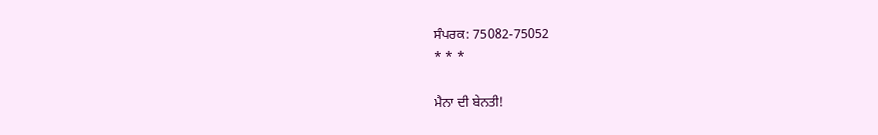ਸੰਪਰਕ: 75082-75052
* * *

ਮੈਨਾ ਦੀ ਬੇਨਤੀ!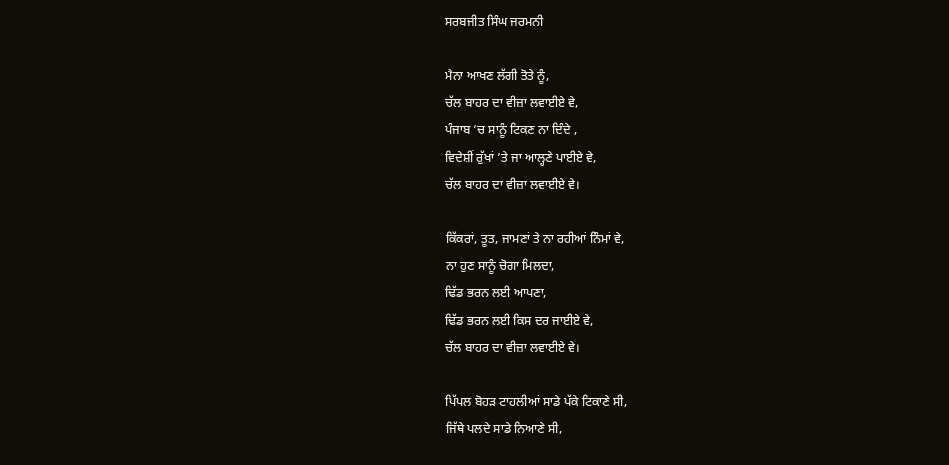ਸਰਬਜੀਤ ਸਿੰਘ ਜਰਮਨੀ

ਮੈਨਾ ਆਖਣ ਲੱਗੀ ਤੋਤੇ ਨੂੰ,
ਚੱਲ ਬਾਹਰ ਦਾ ਵੀਜ਼ਾ ਲਵਾਈਏ ਵੇ,
ਪੰਜਾਬ ’ਚ ਸਾਨੂੰ ਟਿਕਣ ਨਾ ਦਿੰਦੇ ,
ਵਿਦੇਸ਼ੀਂ ਰੁੱਖਾਂ ’ਤੇ ਜਾ ਆਲ੍ਹਣੇ ਪਾਈਏ ਵੇ,
ਚੱਲ ਬਾਹਰ ਦਾ ਵੀਜ਼ਾ ਲਵਾਈਏ ਵੇ।

ਕਿੱਕਰਾਂ, ਤੂਤ, ਜਾਮਣਾਂ ਤੇ ਨਾ ਰਹੀਆਂ ਨਿੰਮਾਂ ਵੇ,
ਨਾ ਹੁਣ ਸਾਨੂੰ ਚੋਗਾ ਮਿਲਦਾ,
ਢਿੱਡ ਭਰਨ ਲਈ ਆਪਣਾ,
ਢਿੱਡ ਭਰਨ ਲਈ ਕਿਸ ਦਰ ਜਾਈਏ ਵੇ,
ਚੱਲ ਬਾਹਰ ਦਾ ਵੀਜ਼ਾ ਲਵਾਈਏ ਵੇ।

ਪਿੱਪਲ ਬੋਹੜ ਟਾਹਲੀਆਂ ਸਾਡੇ ਪੱਕੇ ਟਿਕਾਣੇ ਸੀ,
ਜਿੱਥੇ ਪਲਦੇ ਸਾਡੇ ਨਿਆਣੇ ਸੀ,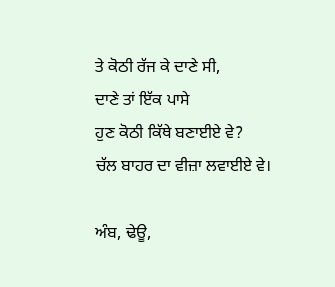ਤੇ ਕੋਠੀ ਰੱਜ ਕੇ ਦਾਣੇ ਸੀ,
ਦਾਣੇ ਤਾਂ ਇੱਕ ਪਾਸੇ
ਹੁਣ ਕੋਠੀ ਕਿੱਥੇ ਬਣਾਈਏ ਵੇ?
ਚੱਲ ਬਾਹਰ ਦਾ ਵੀਜ਼ਾ ਲਵਾਈਏ ਵੇ।

ਅੰਬ, ਢੇਊ,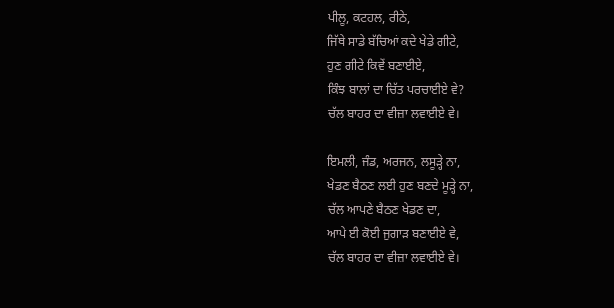ਪੀਲੂ, ਕਟਹਲ, ਰੀਠੇ,
ਜਿੱਥੇ ਸਾਡੇ ਬੱਚਿਆਂ ਕਦੇ ਖੇਡੇ ਗੀਟੇ,
ਹੁਣ ਗੀਟੇ ਕਿਵੇਂ ਬਣਾਈਏ,
ਕਿੰਝ ਬਾਲਾਂ ਦਾ ਚਿੱਤ ਪਰਚਾਈਏ ਵੇ?
ਚੱਲ ਬਾਹਰ ਦਾ ਵੀਜ਼ਾ ਲਵਾਈਏ ਵੇ।

ਇਮਲੀ, ਜੰਡ, ਅਰਜਨ, ਲਸੂੜ੍ਹੇ ਨਾ,
ਖੇਡਣ ਬੈਠਣ ਲਈ ਹੁਣ ਬਣਦੇ ਮੂੜ੍ਹੇ ਨਾ,
ਚੱਲ ਆਪਣੇ ਬੈਠਣ ਖੇਡਣ ਦਾ,
ਆਪੇ ਈ ਕੋਈ ਜੁਗਾੜ ਬਣਾਈਏ ਵੇ,
ਚੱਲ ਬਾਹਰ ਦਾ ਵੀਜ਼ਾ ਲਵਾਈਏ ਵੇ।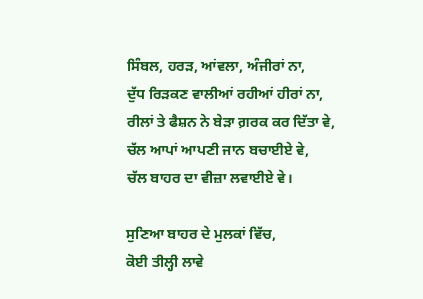ਸਿੰਬਲ, ਹਰੜ, ਆਂਵਲਾ, ਅੰਜੀਰਾਂ ਨਾ,
ਦੁੱਧ ਰਿੜਕਣ ਵਾਲੀਆਂ ਰਹੀਆਂ ਹੀਰਾਂ ਨਾ,
ਰੀਲਾਂ ਤੇ ਫੈਸ਼ਨ ਨੇ ਬੇੜਾ ਗ਼ਰਕ ਕਰ ਦਿੱਤਾ ਵੇ,
ਚੱਲ ਆਪਾਂ ਆਪਣੀ ਜਾਨ ਬਚਾਈਏ ਵੇ,
ਚੱਲ ਬਾਹਰ ਦਾ ਵੀਜ਼ਾ ਲਵਾਈਏ ਵੇ।

ਸੁਣਿਆ ਬਾਹਰ ਦੇ ਮੁਲਕਾਂ ਵਿੱਚ,
ਕੋਈ ਤੀਲ੍ਹੀ ਲਾਵੇ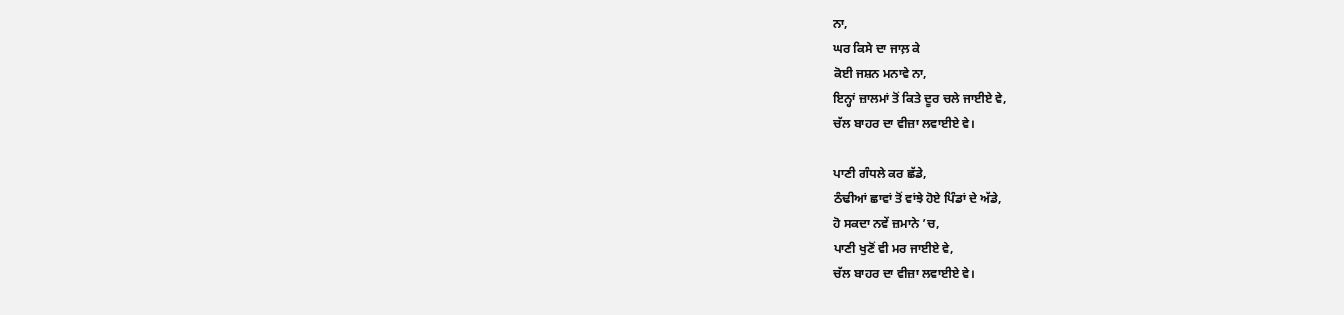ਨਾ,
ਘਰ ਕਿਸੇ ਦਾ ਜਾਲ਼ ਕੇ
ਕੋਈ ਜਸ਼ਨ ਮਨਾਵੇ ਨਾ,
ਇਨ੍ਹਾਂ ਜ਼ਾਲਮਾਂ ਤੋਂ ਕਿਤੇ ਦੂਰ ਚਲੇ ਜਾਈਏ ਵੇ,
ਚੱਲ ਬਾਹਰ ਦਾ ਵੀਜ਼ਾ ਲਵਾਈਏ ਵੇ।

ਪਾਣੀ ਗੰਧਲੇ ਕਰ ਛੱਡੇ,
ਠੰਢੀਆਂ ਛਾਵਾਂ ਤੋਂ ਵਾਂਝੇ ਹੋਏ ਪਿੰਡਾਂ ਦੇ ਅੱਡੇ,
ਹੋ ਸਕਦਾ ਨਵੇਂ ਜ਼ਮਾਨੇ ’ਚ,
ਪਾਣੀ ਖੁਣੋਂ ਵੀ ਮਰ ਜਾਈਏ ਵੇ,
ਚੱਲ ਬਾਹਰ ਦਾ ਵੀਜ਼ਾ ਲਵਾਈਏ ਵੇ।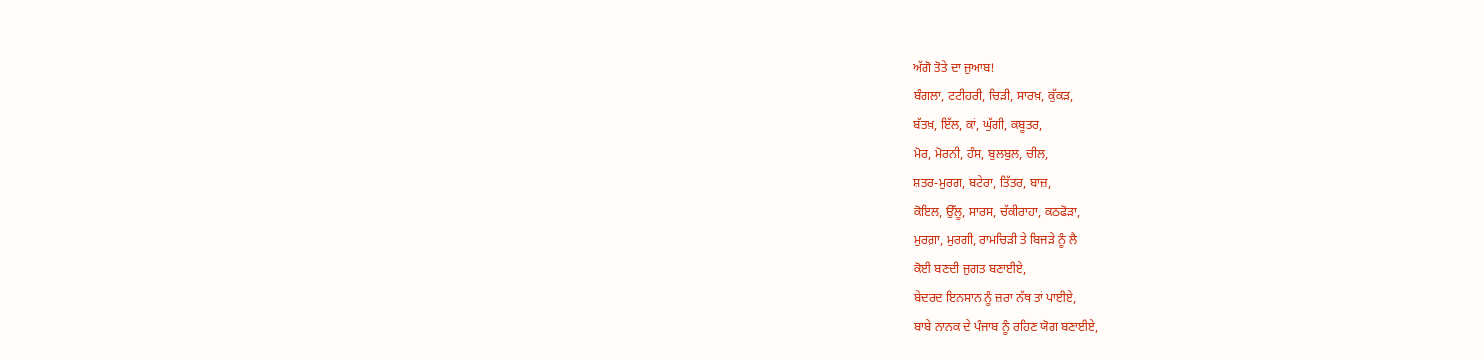ਅੱਗੋ ਤੋਤੇ ਦਾ ਜੁਆਬ!
ਬੰਗਲਾ, ਟਟੀਹਰੀ, ਚਿੜੀ, ਸਾਰਖ਼, ਕੁੱਕੜ,
ਬੱਤਖ਼, ਇੱਲ, ਕਾਂ, ਘੁੱਗੀ, ਕਬੂਤਰ,
ਮੋਰ, ਮੋਰਨੀ, ਹੰਸ, ਬੁਲਬੁਲ, ਚੀਲ,
ਸ਼ਤਰ-ਮੁਰਗ, ਬਟੇਰਾ, ਤਿੱਤਰ, ਬਾਜ਼,
ਕੋਇਲ, ਉੱਲੂ, ਸਾਰਸ, ਚੱਕੀਰਾਹਾ, ਕਠਫੋੜਾ,
ਮੁਰਗ਼ਾ, ਮੁਰਗੀ, ਰਾਮਚਿੜੀ ਤੇ ਬਿਜੜੇ ਨੂੰ ਲੈ
ਕੋਈ ਬਣਦੀ ਜੁਗਤ ਬਣਾਈਏ,
ਬੇਦਰਦ ਇਨਸਾਨ ਨੂੰ ਜ਼ਰਾ ਨੱਥ ਤਾਂ ਪਾਈਏ,
ਬਾਬੇ ਨਾਨਕ ਦੇ ਪੰਜਾਬ ਨੂੰ ਰਹਿਣ ਯੋਗ ਬਣਾਈਏ,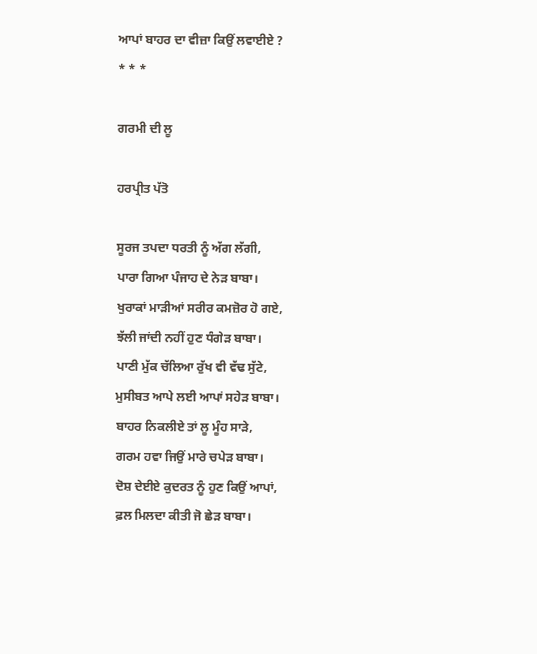ਆਪਾਂ ਬਾਹਰ ਦਾ ਵੀਜ਼ਾ ਕਿਉਂ ਲਵਾਈਏ ?
* * *

ਗਰਮੀ ਦੀ ਲੂ

ਹਰਪ੍ਰੀਤ ਪੱਤੋ

ਸੂਰਜ ਤਪਦਾ ਧਰਤੀ ਨੂੰ ਅੱਗ ਲੱਗੀ,
ਪਾਰਾ ਗਿਆ ਪੰਜਾਹ ਦੇ ਨੇੜ ਬਾਬਾ।
ਖੁਰਾਕਾਂ ਮਾੜੀਆਂ ਸਰੀਰ ਕਮਜ਼ੋਰ ਹੋ ਗਏ,
ਝੱਲੀ ਜਾਂਦੀ ਨਹੀਂ ਹੁਣ ਧੰਗੇੜ ਬਾਬਾ।
ਪਾਣੀ ਮੁੱਕ ਚੱਲਿਆ ਰੁੱਖ ਵੀ ਵੱਢ ਸੁੱਟੇ,
ਮੁਸੀਬਤ ਆਪੇ ਲਈ ਆਪਾਂ ਸਹੇੜ ਬਾਬਾ।
ਬਾਹਰ ਨਿਕਲੀਏ ਤਾਂ ਲੂ ਮੂੰਹ ਸਾੜੇ,
ਗਰਮ ਹਵਾ ਜਿਉਂ ਮਾਰੇ ਚਪੇੜ ਬਾਬਾ।
ਦੋਸ਼ ਦੇਈਏ ਕੁਦਰਤ ਨੂੰ ਹੁਣ ਕਿਉਂ ਆਪਾਂ,
ਫ਼ਲ ਮਿਲਦਾ ਕੀਤੀ ਜੋ ਛੇੜ ਬਾਬਾ।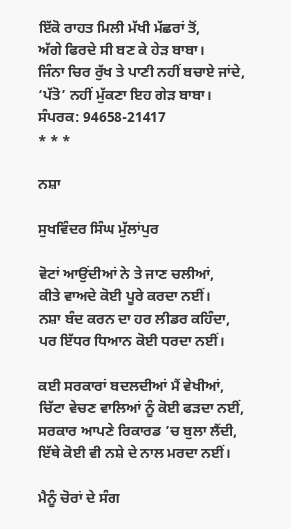ਇੱਕੋ ਰਾਹਤ ਮਿਲੀ ਮੱਖੀ ਮੱਛਰਾਂ ਤੋਂ,
ਅੱਗੇ ਫਿਰਦੇ ਸੀ ਬਣ ਕੇ ਹੇੜ ਬਾਬਾ।
ਜਿੰਨਾ ਚਿਰ ਰੁੱਖ ਤੇ ਪਾਣੀ ਨਹੀਂ ਬਚਾਏ ਜਾਂਦੇ,
‘ਪੱਤੋ’ ਨਹੀਂ ਮੁੱਕਣਾ ਇਹ ਗੇੜ ਬਾਬਾ।
ਸੰਪਰਕ: 94658-21417
* * *

ਨਸ਼ਾ

ਸੁਖਵਿੰਦਰ ਸਿੰਘ ਮੁੱਲਾਂਪੁਰ

ਵੋਟਾਂ ਆਉਂਦੀਆਂ ਨੇ ਤੇ ਜਾਣ ਚਲੀਆਂ,
ਕੀਤੇ ਵਾਅਦੇ ਕੋਈ ਪੂਰੇ ਕਰਦਾ ਨਈਂ।
ਨਸ਼ਾ ਬੰਦ ਕਰਨ ਦਾ ਹਰ ਲੀਡਰ ਕਹਿੰਦਾ,
ਪਰ ਇੱਧਰ ਧਿਆਨ ਕੋਈ ਧਰਦਾ ਨਈਂ।

ਕਈ ਸਰਕਾਰਾਂ ਬਦਲਦੀਆਂ ਮੈਂ ਵੇਖੀਆਂ,
ਚਿੱਟਾ ਵੇਚਣ ਵਾਲਿਆਂ ਨੂੰ ਕੋਈ ਫੜਦਾ ਨਈਂ,
ਸਰਕਾਰ ਆਪਣੇ ਰਿਕਾਰਡ ’ਚ ਬੁਲਾ ਲੈਂਦੀ,
ਇੱਥੇ ਕੋਈ ਵੀ ਨਸ਼ੇ ਦੇ ਨਾਲ ਮਰਦਾ ਨਈਂ।

ਮੈਨੂੰ ਚੋਰਾਂ ਦੇ ਸੰਗ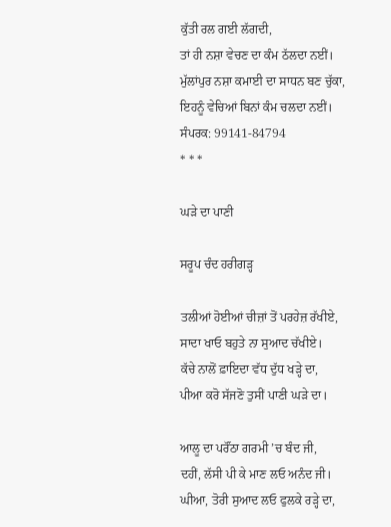ਕੁੱਤੀ ਰਲ ਗਈ ਲੱਗਦੀ,
ਤਾਂ ਹੀ ਨਸ਼ਾ ਵੇਚਣ ਦਾ ਕੰਮ ਠੱਲਦਾ ਨਈਂ।
ਮੁੱਲਾਂਪੁਰ ਨਸ਼ਾ ਕਮਾਈ ਦਾ ਸਾਧਨ ਬਣ ਚੁੱਕਾ,
ਇਹਨੂੰ ਵੇਚਿਆਂ ਬਿਨਾਂ ਕੰਮ ਚਲਦਾ ਨਈਂ।
ਸੰਪਰਕ: 99141-84794
* * *

ਘੜੇ ਦਾ ਪਾਣੀ

ਸਰੂਪ ਚੰਦ ਹਰੀਗੜ੍ਹ

ਤਲੀਆਂ ਹੋਈਆਂ ਚੀਜ਼ਾਂ ਤੋਂ ਪਰਹੇਜ਼ ਰੱਖੀਏ,
ਸਾਦਾ ਖਾਓ ਬਹੁਤੇ ਨਾ ਸੁਆਦ ਚੱਖੀਏ।
ਕੱਚੇ ਨਾਲੋਂ ਫ਼ਾਇਦਾ ਵੱਧ ਦੁੱਧ ਖੜ੍ਹੇ ਦਾ,
ਪੀਆ ਕਰੋ ਸੱਜਣੋ ਤੁਸੀਂ ਪਾਣੀ ਘੜੇ ਦਾ।

ਆਲੂ ਦਾ ਪਰੌਂਠਾ ਗਰਮੀ ’ਚ ਬੰਦ ਜੀ,
ਦਹੀਂ, ਲੱਸੀ ਪੀ ਕੇ ਮਾਣ ਲਓ ਅਨੰਦ ਜੀ।
ਘੀਆ, ਤੋਰੀ ਸੁਆਦ ਲਓ ਫੁਲਕੇ ਰੜ੍ਹੇ ਦਾ,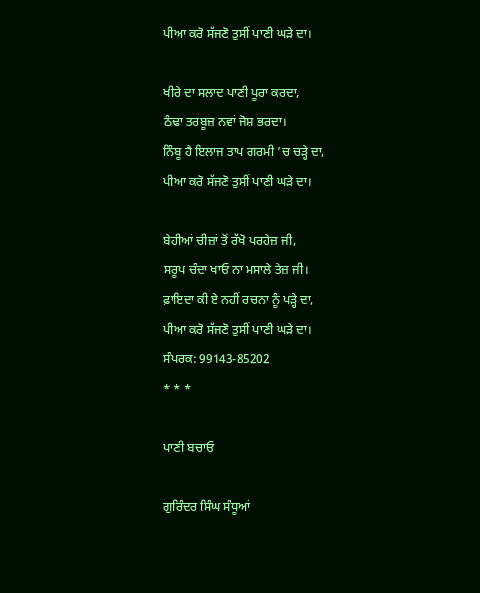ਪੀਆ ਕਰੋ ਸੱਜਣੋ ਤੁਸੀਂ ਪਾਣੀ ਘੜੇ ਦਾ।

ਖੀਰੇ ਦਾ ਸਲਾਦ ਪਾਣੀ ਪੂਰਾ ਕਰਦਾ,
ਠੰਢਾ ਤਰਬੂਜ਼ ਨਵਾਂ ਜੋਸ਼ ਭਰਦਾ।
ਨਿੰਬੂ ਹੈ ਇਲਾਜ ਤਾਪ ਗਰਮੀ ’ਚ ਚੜ੍ਹੇ ਦਾ,
ਪੀਆ ਕਰੋ ਸੱਜਣੋ ਤੁਸੀਂ ਪਾਣੀ ਘੜੇ ਦਾ।

ਬੇਹੀਆਂ ਚੀਜ਼ਾਂ ਤੋਂ ਰੱਖੋ ਪਰਹੇਜ਼ ਜੀ,
ਸਰੂਪ ਚੰਦਾ ਖਾਓ ਨਾ ਮਸਾਲੇ ਤੇਜ਼ ਜੀ।
ਫ਼ਾਇਦਾ ਕੀ ਏ ਨਹੀਂ ਰਚਨਾ ਨੂੰ ਪੜ੍ਹੇ ਦਾ,
ਪੀਆ ਕਰੋ ਸੱਜਣੋ ਤੁਸੀਂ ਪਾਣੀ ਘੜੇ ਦਾ।
ਸੰਪਰਕ: 99143-85202
* * *

ਪਾਣੀ ਬਚਾਓ

ਗੁਰਿੰਦਰ ਸਿੰਘ ਸੰਧੂਆਂ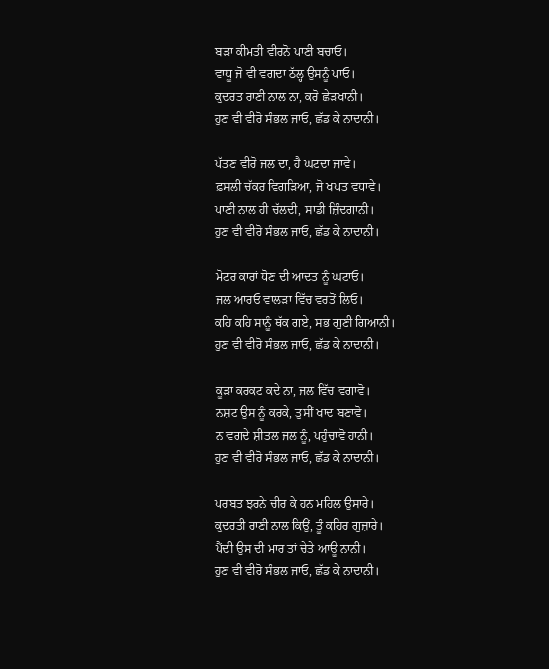ਬੜਾ ਕੀਮਤੀ ਵੀਰਨੋ ਪਾਣੀ ਬਚਾਓ।
ਵਾਧੂ ਜੋ ਵੀ ਵਗਦਾ ਠੱਲ੍ਹ ਉਸਨੂੰ ਪਾਓ।
ਕੁਦਰਤ ਰਾਣੀ ਨਾਲ ਨਾ, ਕਰੋ ਛੇੜਖਾਨੀ।
ਹੁਣ ਵੀ ਵੀਰੋ ਸੰਭਲ ਜਾਓ, ਛੱਡ ਕੇ ਨਾਦਾਨੀ।

ਪੱਤਣ ਵੀਰੋ ਜਲ ਦਾ, ਹੈ ਘਟਦਾ ਜਾਵੇ।
ਫ਼ਸਲੀ ਚੱਕਰ ਵਿਗੜਿਆ, ਜੋ ਖਪਤ ਵਧਾਵੇ।
ਪਾਣੀ ਨਾਲ ਹੀ ਚੱਲਦੀ, ਸਾਡੀ ਜ਼ਿੰਦਗਾਨੀ।
ਹੁਣ ਵੀ ਵੀਰੋ ਸੰਭਲ ਜਾਓ, ਛੱਡ ਕੇ ਨਾਦਾਨੀ।

ਮੋਟਰ ਕਾਰਾਂ ਧੋਣ ਦੀ ਆਦਤ ਨੂੰ ਘਟਾਓ।
ਜਲ ਆਰਓ ਵਾਲੜਾ ਵਿੱਚ ਵਰਤੋਂ ਲਿਓ।
ਕਹਿ ਕਹਿ ਸਾਨੂੰ ਥੱਕ ਗਏ, ਸਭ ਗੁਣੀ ਗਿਆਨੀ।
ਹੁਣ ਵੀ ਵੀਰੋ ਸੰਭਲ ਜਾਓ, ਛੱਡ ਕੇ ਨਾਦਾਨੀ।

ਕੂੜਾ ਕਰਕਟ ਕਦੇ ਨਾ, ਜਲ ਵਿੱਚ ਵਗਾਵੋ।
ਨਸ਼ਟ ਉਸ ਨੂੰ ਕਰਕੇ, ਤੁਸੀਂ ਖਾਦ ਬਣਾਵੋ।
ਨ ਵਗਦੇ ਸ਼ੀਤਲ ਜਲ ਨੂੰ, ਪਹੁੰਚਾਵੋ ਹਾਨੀ।
ਹੁਣ ਵੀ ਵੀਰੋ ਸੰਭਲ ਜਾਓ, ਛੱਡ ਕੇ ਨਾਦਾਨੀ।

ਪਰਬਤ ਝਰਨੇ ਚੀਰ ਕੇ ਹਨ ਮਹਿਲ ਉਸਾਰੇ।
ਕੁਦਰਤੀ ਰਾਣੀ ਨਾਲ ਕਿਉਂ, ਤੂੰ ਕਹਿਰ ਗੁਜ਼ਾਰੇ।
ਪੈਂਦੀ ਉਸ ਦੀ ਮਾਰ ਤਾਂ ਚੇਤੇ ਆਊ ਨਾਨੀ।
ਹੁਣ ਵੀ ਵੀਰੋ ਸੰਭਲ ਜਾਓ, ਛੱਡ ਕੇ ਨਾਦਾਨੀ।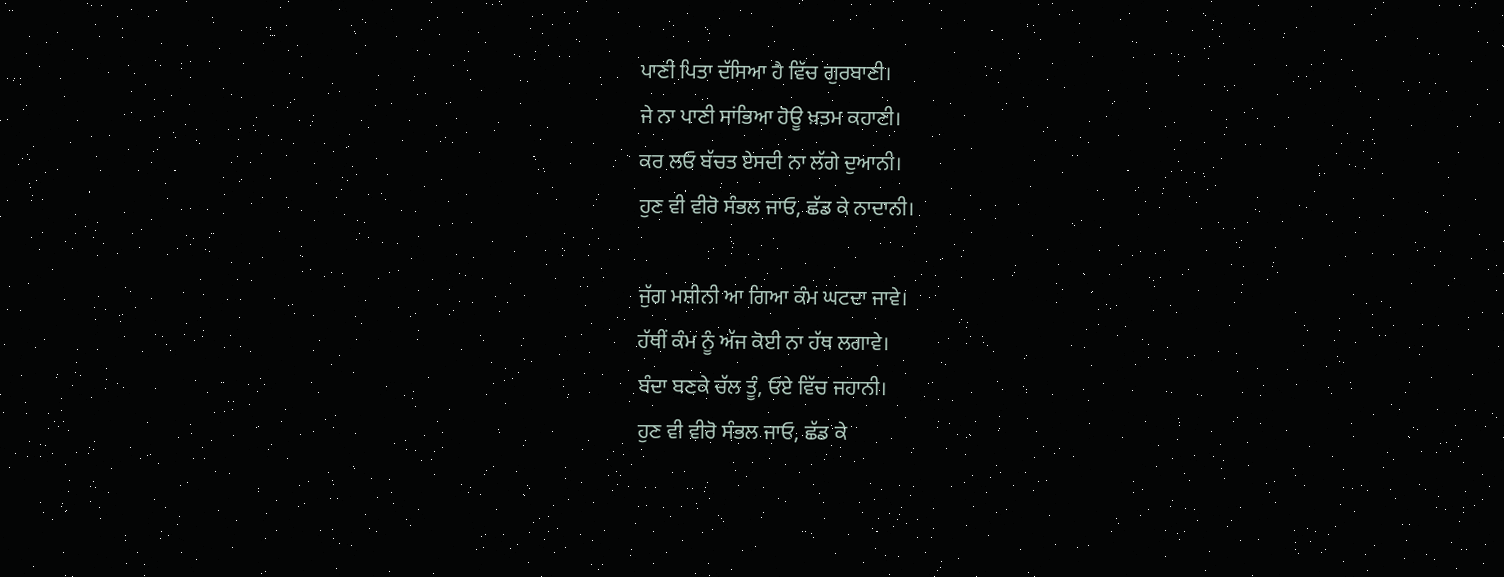ਪਾਣੀ ਪਿਤਾ ਦੱਸਿਆ ਹੈ ਵਿੱਚ ਗੁਰਬਾਣੀ।
ਜੇ ਨਾ ਪਾਣੀ ਸਾਂਭਿਆ ਹੋਊ ਖ਼ਤਮ ਕਹਾਣੀ।
ਕਰ ਲਓ ਬੱਚਤ ਏਸਦੀ ਨਾ ਲੱਗੇ ਦੁਆਨੀ।
ਹੁਣ ਵੀ ਵੀਰੋ ਸੰਭਲ ਜਾਓ, ਛੱਡ ਕੇ ਨਾਦਾਨੀ।

ਜੁੱਗ ਮਸ਼ੀਨੀ ਆ ਗਿਆ ਕੰਮ ਘਟਦਾ ਜਾਵੇ।
ਹੱਥੀਂ ਕੰਮ ਨੂੰ ਅੱਜ ਕੋਈ ਨਾ ਹੱਥ ਲਗਾਵੇ।
ਬੰਦਾ ਬਣਕੇ ਚੱਲ ਤੂੰ, ਓਏ ਵਿੱਚ ਜਹਾਨੀ।
ਹੁਣ ਵੀ ਵੀਰੋ ਸੰਭਲ ਜਾਓ, ਛੱਡ ਕੇ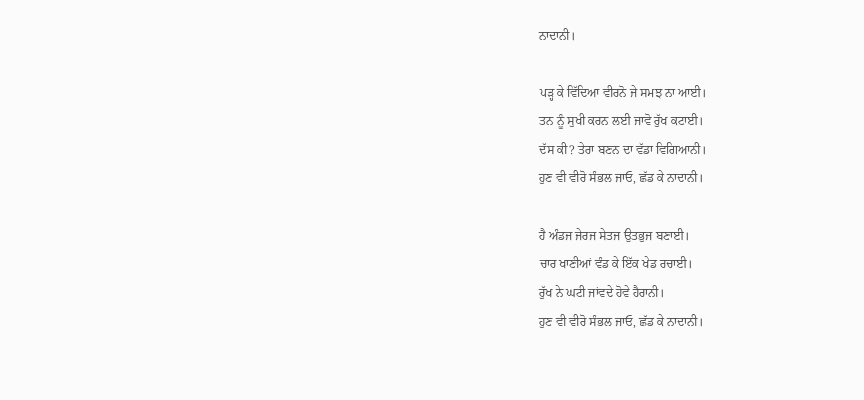ਨਾਦਾਨੀ।

ਪੜ੍ਹ ਕੇ ਵਿੱਦਿਆ ਵੀਰਨੋ ਜੇ ਸਮਝ ਨਾ ਆਈ।
ਤਨ ਨੂੰ ਸੁਖੀ ਕਰਨ ਲਈ ਜਾਵੋ ਰੁੱਖ ਕਟਾਈ।
ਦੱਸ ਕੀ? ਤੇਰਾ ਬਣਨ ਦਾ ਵੱਡਾ ਵਿਗਿਆਨੀ।
ਹੁਣ ਵੀ ਵੀਰੋ ਸੰਭਲ ਜਾਓ, ਛੱਡ ਕੇ ਨਾਦਾਨੀ।

ਹੈ ਅੰਡਜ ਜੇਰਜ ਸੇਤਜ ਉਤਭੁਜ ਬਣਾਈ।
ਚਾਰ ਖਾਣੀਆਂ ਵੰਡ ਕੇ ਇੱਕ ਖੇਡ ਰਚਾਈ।
ਰੁੱਖ ਨੇ ਘਟੀ ਜਾਂਵਦੇ ਹੋਵੇ ਹੈਰਾਨੀ।
ਹੁਣ ਵੀ ਵੀਰੋ ਸੰਭਲ ਜਾਓ, ਛੱਡ ਕੇ ਨਾਦਾਨੀ।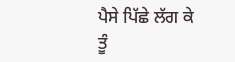ਪੈਸੇ ਪਿੱਛੇ ਲੱਗ ਕੇ ਤੂੰ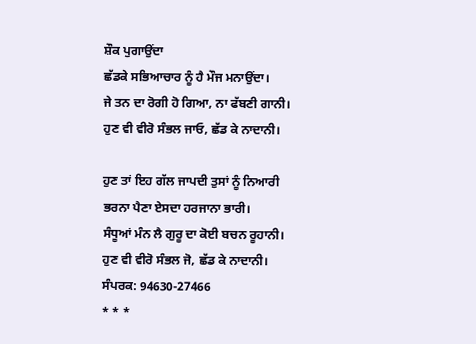ਸ਼ੌਕ ਪੁਗਾਉਂਦਾ
ਛੱਡਕੇ ਸਭਿਆਚਾਰ ਨੂੰ ਹੈ ਮੌਜ ਮਨਾਉਂਦਾ।
ਜੇ ਤਨ ਦਾ ਰੋਗੀ ਹੋ ਗਿਆ, ਨਾ ਫੱਬਣੀ ਗਾਨੀ।
ਹੁਣ ਵੀ ਵੀਰੋ ਸੰਭਲ ਜਾਓ, ਛੱਡ ਕੇ ਨਾਦਾਨੀ।

ਹੁਣ ਤਾਂ ਇਹ ਗੱਲ ਜਾਪਦੀ ਤੁਸਾਂ ਨੂੰ ਨਿਆਰੀ
ਭਰਨਾ ਪੈਣਾ ਏਸਦਾ ਹਰਜਾਨਾ ਭਾਰੀ।
ਸੰਧੂਆਂ ਮੰਨ ਲੈ ਗੁਰੂ ਦਾ ਕੋਈ ਬਚਨ ਰੂਹਾਨੀ।
ਹੁਣ ਵੀ ਵੀਰੋ ਸੰਭਲ ਜੋ, ਛੱਡ ਕੇ ਨਾਦਾਨੀ।
ਸੰਪਰਕ: 94630-27466
* * *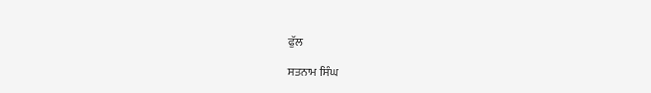ਫੁੱਲ

ਸਤਨਾਮ ਸਿੰਘ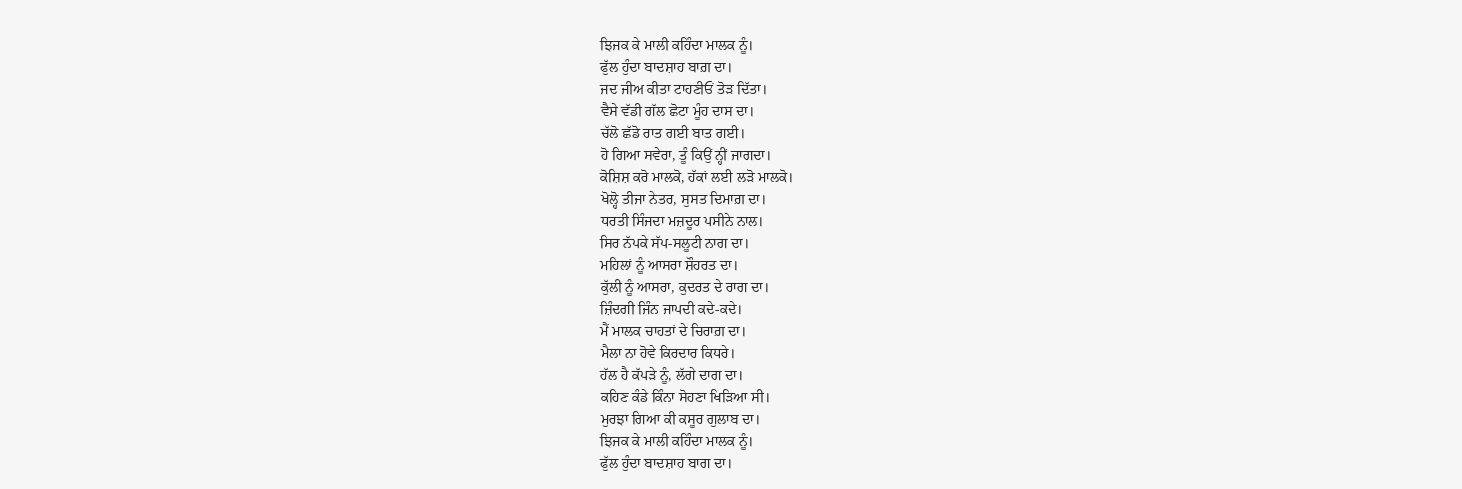ਝਿਜਕ ਕੇ ਮਾਲੀ ਕਹਿੰਦਾ ਮਾਲਕ ਨੂੰ।
ਫੁੱਲ ਹੁੰਦਾ ਬਾਦਸ਼ਾਹ ਬਾਗ਼ ਦਾ।
ਜਦ ਜੀਅ ਕੀਤਾ ਟਾਹਣੀਓਂ ਤੋੜ ਦਿੱਤਾ।
ਵੈਸੇ ਵੱਡੀ ਗੱਲ ਛੋਟਾ ਮੂੰਹ ਦਾਸ ਦਾ।
ਚੱਲੋ ਛੱਡੋ ਰਾਤ ਗਈ ਬਾਤ ਗਈ।
ਹੋ ਗਿਆ ਸਵੇਰਾ, ਤੂੰ ਕਿਉਂ ਨ੍ਹੀਂ ਜਾਗਦਾ।
ਕੋਸ਼ਿਸ਼ ਕਰੋ ਮਾਲਕੋ, ਹੱਕਾਂ ਲਈ ਲੜੋ ਮਾਲਕੋ।
ਖੋਲ੍ਹੋ ਤੀਜਾ ਨੇਤਰ, ਸੁਸਤ ਦਿਮਾਗ਼ ਦਾ।
ਧਰਤੀ ਸਿੰਜਦਾ ਮਜ਼ਦੂਰ ਪਸੀਨੇ ਨਾਲ।
ਸਿਰ ਨੱਪਕੇ ਸੱਪ-ਸਲੂਟੀ ਨਾਗ ਦਾ।
ਮਹਿਲਾਂ ਨੂੰ ਆਸਰਾ ਸ਼ੌਹਰਤ ਦਾ।
ਕੁੱਲੀ ਨੂੰ ਆਸਰਾ, ਕੁਦਰਤ ਦੇ ਰਾਗ ਦਾ।
ਜ਼ਿੰਦਗੀ ਜਿੰਨ ਜਾਪਦੀ ਕਦੇ-ਕਦੇ।
ਮੈਂ ਮਾਲਕ ਚਾਹਤਾਂ ਦੇ ਚਿਰਾਗ਼ ਦਾ।
ਮੈਲਾ ਨਾ ਹੋਵੇ ਕਿਰਦਾਰ ਕਿਧਰੇ।
ਹੱਲ ਹੈ ਕੱਪੜੇ ਨੂੰ, ਲੱਗੇ ਦਾਗ ਦਾ।
ਕਹਿਣ ਕੰਡੇ ਕਿੰਨਾ ਸੋਹਣਾ ਖਿੜਿਆ ਸੀ।
ਮੁਰਝਾ ਗਿਆ ਕੀ ਕਸੂਰ ਗੁਲਾਬ ਦਾ।
ਝਿਜਕ ਕੇ ਮਾਲੀ ਕਹਿੰਦਾ ਮਾਲਕ ਨੂੰ।
ਫੁੱਲ ਹੁੰਦਾ ਬਾਦਸ਼ਾਹ ਬਾਗ ਦਾ।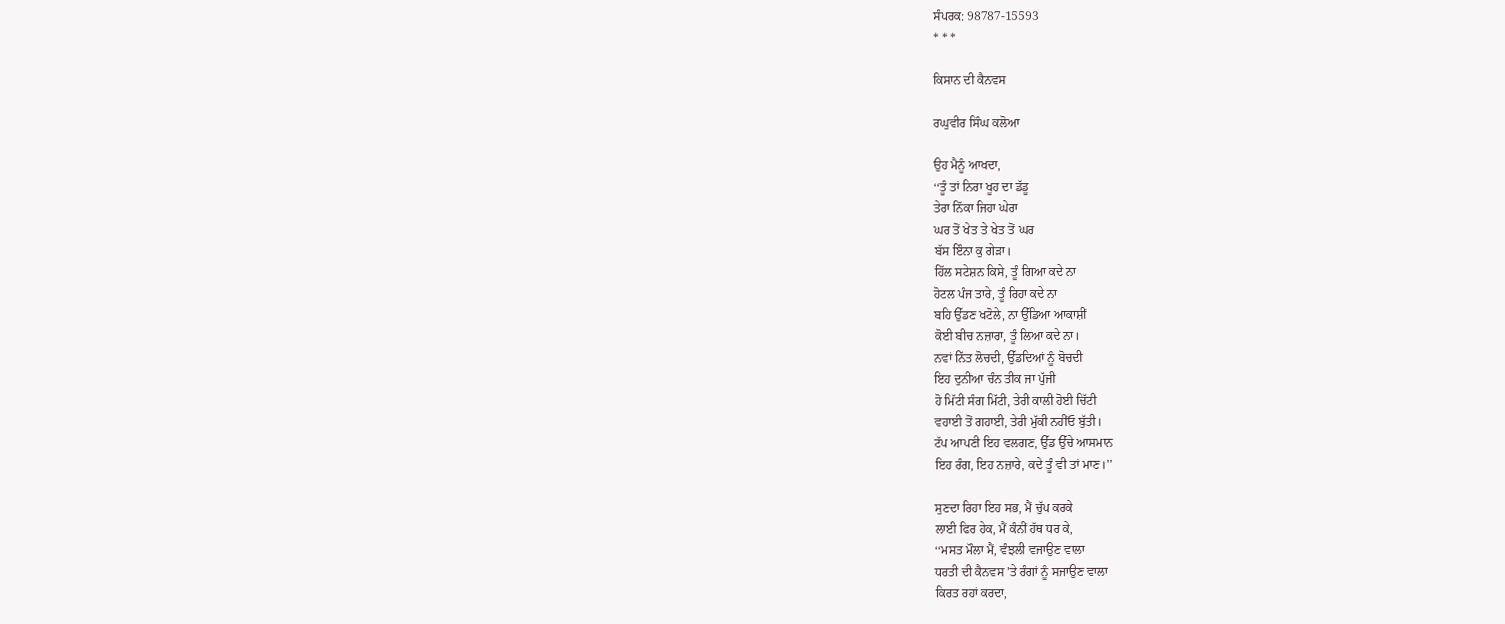ਸੰਪਰਕ: 98787-15593
* * *

ਕਿਸਾਨ ਦੀ ਕੈਨਵਸ

ਰਘੁਵੀਰ ਸਿੰਘ ਕਲੋਆ

ਉਹ ਮੈਨੂੰ ਆਖਦਾ,
‘‘ਤੂੰ ਤਾਂ ਨਿਰਾ ਖੂਹ ਦਾ ਡੱਡੂ
ਤੇਰਾ ਨਿੱਕਾ ਜਿਹਾ ਘੇਰਾ
ਘਰ ਤੋਂ ਖੇਤ ਤੇ ਖੇਤ ਤੋਂ ਘਰ
ਬੱਸ ਇੰਨਾ ਕੁ ਗੇੜਾ।
ਹਿੱਲ ਸਟੇਸ਼ਨ ਕਿਸੇ, ਤੂੰ ਗਿਆ ਕਦੇ ਨਾ
ਹੋਟਲ ਪੰਜ ਤਾਰੇ, ਤੂੰ ਰਿਹਾ ਕਦੇ ਨਾ
ਬਹਿ ਉੱਡਣ ਖਟੋਲੇ, ਨਾ ਉੱਡਿਆ ਆਕਾਸ਼ੀਂ
ਕੋਈ ਬੀਚ ਨਜ਼ਾਰਾ, ਤੂੰ ਲਿਆ ਕਦੇ ਨਾ।
ਨਵਾਂ ਨਿੱਤ ਲੋਚਦੀ, ਉੱਡਦਿਆਂ ਨੂੰ ਬੋਚਦੀ
ਇਹ ਦੁਨੀਆ ਚੰਨ ਤੀਕ ਜਾ ਪੁੱਜੀ
ਹੋ ਮਿੱਟੀ ਸੰਗ ਮਿੱਟੀ, ਤੇਰੀ ਕਾਲੀ ਹੋਈ ਚਿੱਟੀ
ਵਹਾਈ ਤੋਂ ਗਹਾਈ, ਤੇਰੀ ਮੁੱਕੀ ਨਹੀਂਓ ਬੁੱਤੀ।
ਟੱਪ ਆਪਣੀ ਇਹ ਵਲਗਣ, ਉੱਡ ਉੱਚੇ ਆਸਮਾਨ
ਇਹ ਰੰਗ, ਇਹ ਨਜ਼ਾਰੇ, ਕਦੇ ਤੂੰ ਵੀ ਤਾਂ ਮਾਣ।’’

ਸੁਣਦਾ ਰਿਹਾ ਇਹ ਸਭ, ਮੈਂ ਚੁੱਪ ਕਰਕੇ
ਲਾਈ ਫਿਰ ਹੇਕ, ਮੈਂ ਕੰਨੀਂ ਹੱਥ ਧਰ ਕੇ,
‘‘ਮਸਤ ਮੌਲਾ ਮੈਂ, ਵੰਝਲੀ ਵਜਾਉਣ ਵਾਲਾ
ਧਰਤੀ ਦੀ ਕੈਨਵਸ ’ਤੇ ਰੰਗਾਂ ਨੂੰ ਸਜਾਉਣ ਵਾਲਾ
ਕਿਰਤ ਰਹਾਂ ਕਰਦਾ,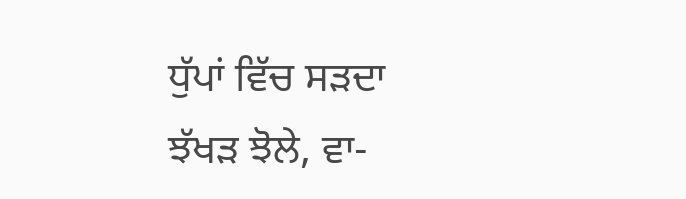ਧੁੱਪਾਂ ਵਿੱਚ ਸੜਦਾ
ਝੱਖੜ ਝੋਲੇ, ਵਾ-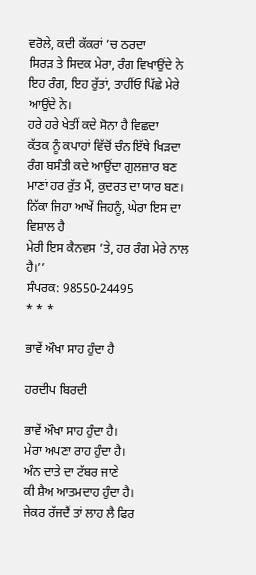ਵਰੋਲੇ, ਕਦੀ ਕੱਕਰਾਂ ’ਚ ਠਰਦਾ
ਸਿਰੜ ਤੇ ਸਿਦਕ ਮੇਰਾ, ਰੰਗ ਵਿਖਾਉਂਦੇ ਨੇ
ਇਹ ਰੰਗ, ਇਹ ਰੁੱਤਾਂ, ਤਾਹੀਂਓ ਪਿੱਛੇ ਮੇਰੇ ਆਉਂਦੇ ਨੇ।
ਹਰੇ ਹਰੇ ਖੇਤੀਂ ਕਦੇ ਸੋਨਾ ਹੈ ਵਿਛਦਾ
ਕੱਤਕ ਨੂੰ ਕਪਾਹਾਂ ਵਿੱਚੋਂ ਚੰਨ ਇੱਥੇ ਖਿੜਦਾ
ਰੰਗ ਬਸੰਤੀ ਕਦੇ ਆਉਂਦਾ ਗੁਲਜ਼ਾਰ ਬਣ
ਮਾਣਾਂ ਹਰ ਰੁੱਤ ਮੈਂ, ਕੁਦਰਤ ਦਾ ਯਾਰ ਬਣ।
ਨਿੱਕਾ ਜਿਹਾ ਆਖੇਂ ਜਿਹਨੂੰ, ਘੇਰਾ ਇਸ ਦਾ ਵਿਸ਼ਾਲ ਹੈ
ਮੇਰੀ ਇਸ ਕੈਨਵਸ ’ਤੇ, ਹਰ ਰੰਗ ਮੇਰੇ ਨਾਲ ਹੈ।’’
ਸੰਪਰਕ: 98550-24495
* * *

ਭਾਵੇਂ ਔਖਾ ਸਾਹ ਹੁੰਦਾ ਹੈ

ਹਰਦੀਪ ਬਿਰਦੀ

ਭਾਵੇਂ ਔਖਾ ਸਾਹ ਹੁੰਦਾ ਹੈ।
ਮੇਰਾ ਅਪਣਾ ਰਾਹ ਹੁੰਦਾ ਹੈ।
ਅੰਨ ਦਾਤੇ ਦਾ ਟੱਬਰ ਜਾਣੇ
ਕੀ ਸ਼ੈਅ ਆਤਮਦਾਹ ਹੁੰਦਾ ਹੈ।
ਜੇਕਰ ਰੱਜਦੈਂ ਤਾਂ ਲਾਹ ਲੈ ਫਿਰ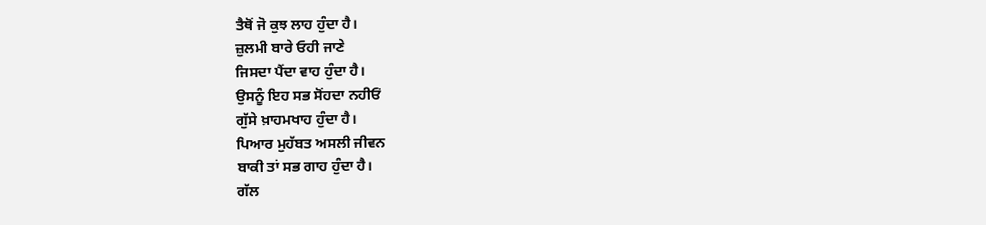ਤੈਥੋਂ ਜੋ ਕੁਝ ਲਾਹ ਹੁੰਦਾ ਹੈ।
ਜ਼ੁਲਮੀ ਬਾਰੇ ਓਹੀ ਜਾਣੇ
ਜਿਸਦਾ ਪੈਂਦਾ ਵਾਹ ਹੁੰਦਾ ਹੈ।
ਉਸਨੂੰ ਇਹ ਸਭ ਸੋਂਹਦਾ ਨਹੀਓਂ
ਗੁੱਸੇ ਖ਼ਾਹਮਖਾਹ ਹੁੰਦਾ ਹੈ।
ਪਿਆਰ ਮੁਹੱਬਤ ਅਸਲੀ ਜੀਵਨ
ਬਾਕੀ ਤਾਂ ਸਭ ਗਾਹ ਹੁੰਦਾ ਹੈ।
ਗੱਲ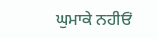ਘੁਮਾਕੇ ਨਹੀਓਂ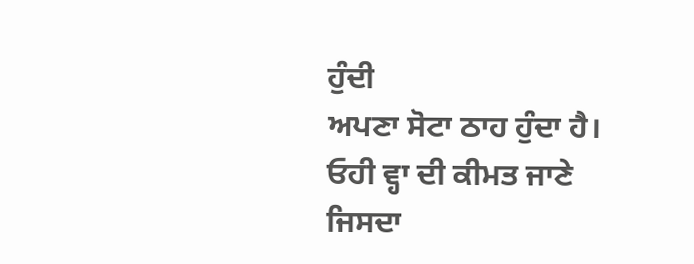ਹੁੰਦੀ
ਅਪਣਾ ਸੋਟਾ ਠਾਹ ਹੁੰਦਾ ਹੈ।
ਓਹੀ ਵ੍ਹਾ ਦੀ ਕੀਮਤ ਜਾਣੇ
ਜਿਸਦਾ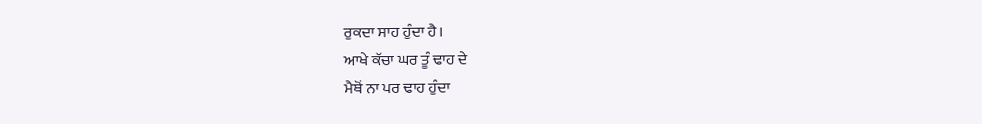ਰੁਕਦਾ ਸਾਹ ਹੁੰਦਾ ਹੈ।
ਆਖੇ ਕੱਚਾ ਘਰ ਤੂੰ ਢਾਹ ਦੇ
ਮੈਥੋਂ ਨਾ ਪਰ ਢਾਹ ਹੁੰਦਾ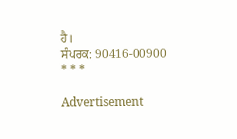ਹੈ।
ਸੰਪਰਕ: 90416-00900
* * *

Advertisement